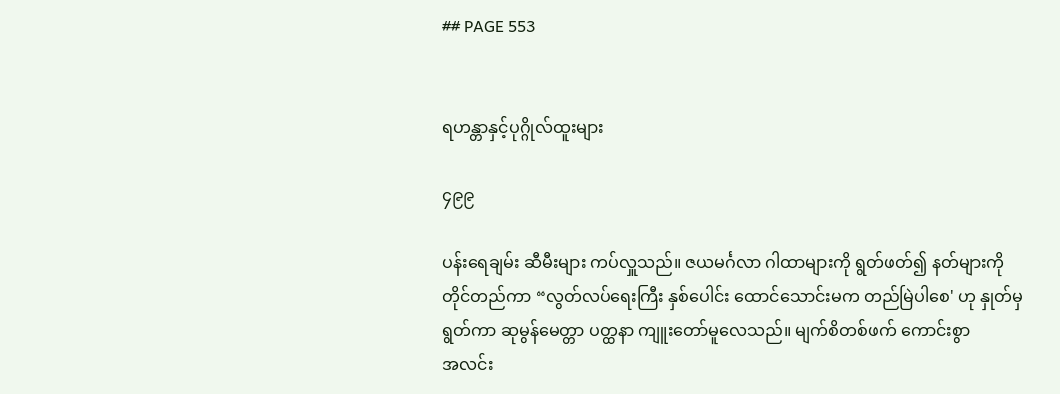## PAGE 553


ရဟန္တာနှင့်ပုဂ္ဂိုလ်ထူးများ

၄၉၉

ပန်းရေချမ်း ဆီမီးများ ကပ်လှူသည်။ ဇယမင်္ဂလာ ဂါထာများကို ရွတ်ဖတ်၍ နတ်များကို
တိုင်တည်ကာ “လွတ်လပ်ရေးကြီး နှစ်ပေါင်း ထောင်သောင်းမက တည်မြဲပါစေ' ဟု နှုတ်မှ
ရွတ်ကာ ဆုမွန်မေတ္တာ ပတ္ထနာ ကျူးတော်မူလေသည်။ မျက်စိတစ်ဖက် ကောင်းစွာ
အလင်း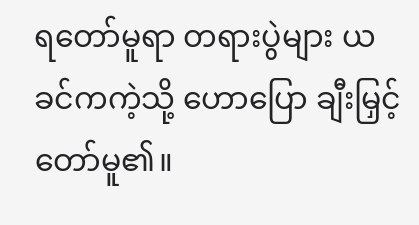ရတော်မူရာ တရားပွဲများ ယခင်ကကဲ့သို့ ဟောပြော ချီးမြှင့်တော်မူ၏။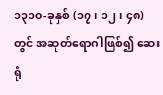၁၃၁၀-ခုနှစ် (၁၇၊ ၁၂၊ ၄၈) တွင် အဆုတ်ရောဂါဖြစ်၍ ဆေးရုံ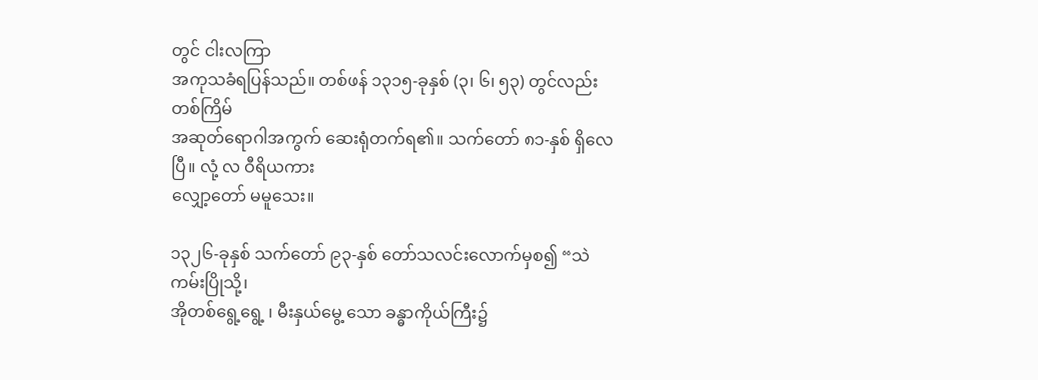တွင် ငါးလကြာ
အကုသခံရပြန်သည်။ တစ်ဖန် ၁၃၁၅-ခုနှစ် (၃၊ ၆၊ ၅၃) တွင်လည်း တစ်ကြိမ်
အဆုတ်ရောဂါအကွက် ဆေးရုံတက်ရ၏။ သက်တော် ၈၁-နှစ် ရှိလေပြီ။ လုံ့ လ ဝီရိယကား
လျှော့တော် မမူသေး။

၁၃၂၆-ခုနှစ် သက်တော် ၉၃-နှစ် တော်သလင်းလောက်မှစ၍ “သဲကမ်းပြိုသို့၊
အိုတစ်ရွေ့ရွေ့ ၊ မီးနှယ်မွေ့ သော ခန္ဓာကိုယ်ကြီး၌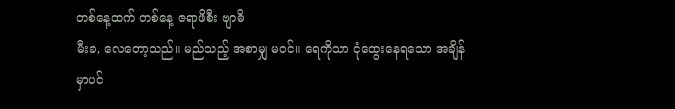တစ်နေ့ထက် တစ်နေ့ ဇရာဖိစီး ဗျာဓိ
မီးခ, လေတော့သည်။ မည်သည့် အစာမျှ မဝင်။ ရေကိုသာ ငုံထွေးနေရသော အချိန်မှာပင်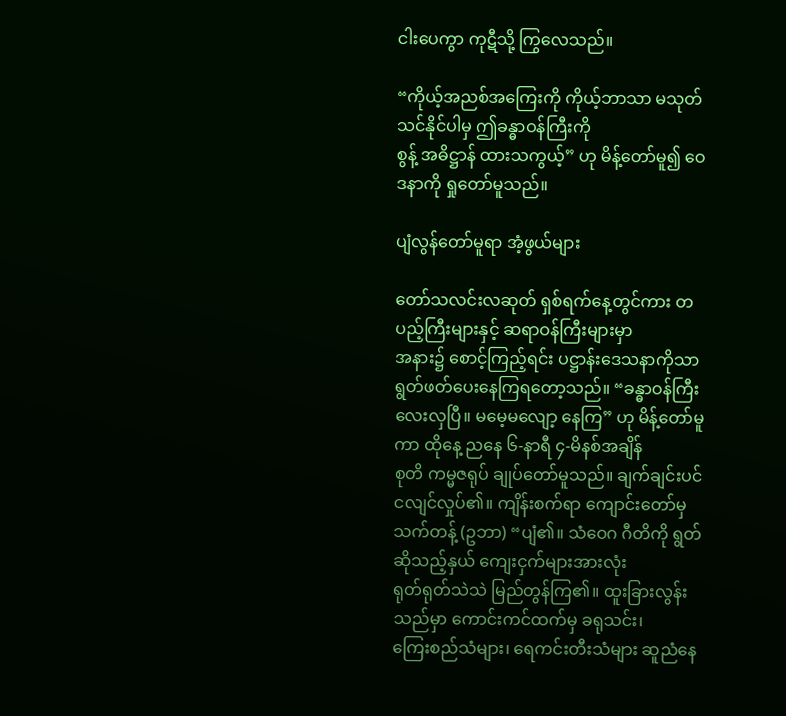ငါးပေကွာ ကုဋီသို့ ကြွလေသည်။

“ကိုယ့်အညစ်အကြေးကို ကိုယ့်ဘာသာ မသုတ်သင်နိုင်ပါမှ ဤခန္ဓာဝန်ကြီးကို
စွန့် အဓိဋ္ဌာန် ထားသကွယ့်” ဟု မိန့်တော်မူ၍ ဝေဒနာကို ရှုတော်မူသည်။

ပျံလွန်တော်မူရာ အံ့ဖွယ်များ

တော်သလင်းလဆုတ် ရှစ်ရက်နေ့တွင်ကား တပည့်ကြီးများနှင့် ဆရာဝန်ကြီးများမှာ
အနား၌ စောင့်ကြည့်ရင်း ပဋ္ဌာန်းဒေသနာကိုသာ ရွတ်ဖတ်ပေးနေကြရတော့သည်။ “ခန္ဓာဝန်ကြီး
လေးလှပြီ။ မမေ့မလျော့ နေကြ” ဟု မိန့်တော်မူကာ ထိုနေ့ ညနေ ၆-နာရီ ၄-မိနစ်အချိန်
စုတိ ကမ္မဇရုပ် ချုပ်တော်မူသည်။ ချက်ချင်းပင် ငလျင်လှုပ်၏။ ကျိန်းစက်ရာ ကျောင်းတော်မှ
သက်တန့် (ဥဘာ) “ပျံ၏။ သံဝေဂ ဂီတိကို ရွတ်ဆိုသည့်နှယ် ကျေးငှက်များအားလုံး
ရုတ်ရုတ်သဲသဲ မြည်တွန်ကြ၏။ ထူးခြားလွန်းသည်မှာ ကောင်းကင်ထက်မှ ခရုသင်း၊
ကြေးစည်သံများ၊ ရေကင်းတီးသံများ ဆူညံနေ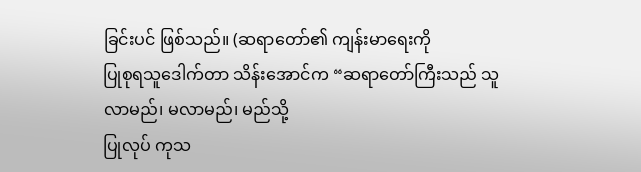ခြင်းပင် ဖြစ်သည်။ (ဆရာတော်၏ ကျန်းမာရေးကို
ပြုစုရသူဒေါက်တာ သိန်းအောင်က “ဆရာတော်ကြီးသည် သူလာမည်၊ မလာမည်၊ မည်သို့
ပြုလုပ် ကုသ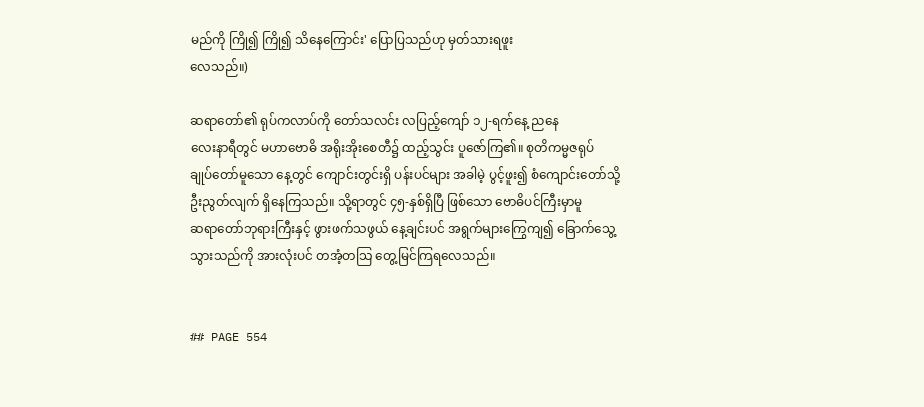မည်ကို ကြို၍ ကြို၍ သိနေကြောင်း' ပြောပြသည်ဟု မှတ်သားရဖူး
လေသည်။)

ဆရာတော်၏ ရုပ်ကလာပ်ကို တော်သလင်း လပြည့်ကျော် ၁၂-ရက်နေ့ ညနေ
လေးနာရီတွင် မဟာဗောဓိ အရိုးအိုးစေတီ၌ ထည့်သွင်း ပူဇော်ကြ၏။ စုတိကမ္မဇရုပ်
ချုပ်တော်မူသော နေ့တွင် ကျောင်းတွင်းရှိ ပန်းပင်များ အခါမဲ့ ပွင့်ဖူး၍ စံကျောင်းတော်သို့
ဦးညွတ်လျက် ရှိနေကြသည်။ သို့ရာတွင် ၄၅-နှစ်ရှိပြီ ဖြစ်သော ဗောဓိပင်ကြီးမှာမူ
ဆရာတော်ဘုရားကြီးနှင့် ဖွားဖက်သဖွယ် နေ့ချင်းပင် အရွက်များကြွေကျ၍ ခြောက်သွေ့
သွားသည်ကို အားလုံးပင် တအံ့တသြ တွေ့မြင်ကြရလေသည်။


## PAGE 554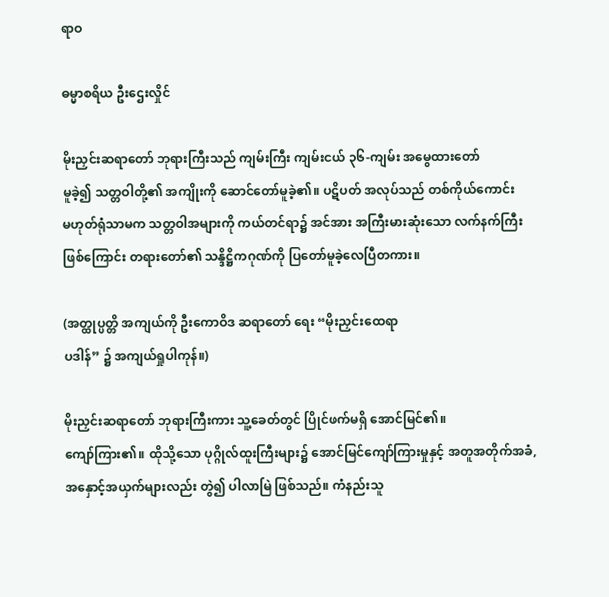ရာဝ

ဓမ္မာစရိယ ဦးဌေးလှိုင်

မိုးညှင်းဆရာတော် ဘုရားကြီးသည် ကျမ်းကြီး ကျမ်းငယ် ၃၆-ကျမ်း အမွေထားတော်
မူခဲ့၍ သတ္တဝါတို့၏ အကျိုးကို ဆောင်တော်မူခဲ့၏။ ပဋိပတ် အလုပ်သည် တစ်ကိုယ်ကောင်း
မဟုတ်ရုံသာမက သတ္တဝါအများကို ကယ်တင်ရာ၌ အင်အား အကြီးမားဆုံးသော လက်နက်ကြီး
ဖြစ်ကြောင်း တရားတော်၏ သန္ဒိဋ္ဌိကဂုဏ်ကို ပြတော်မူခဲ့လေပြီတကား။

(အတ္ထုပ္ပတ္တိ အကျယ်ကို ဦးကောဝိဒ ဆရာတော် ရေး “မိုးညှင်းထေရာ
ပဒါန်” ၌ အကျယ်ရှုပါကုန်။)

မိုးညှင်းဆရာတော် ဘုရားကြီးကား သူ့ခေတ်တွင် ပြိုင်ဖက်မရှိ အောင်မြင်၏။
ကျော်ကြား၏။ ထိုသို့သော ပုဂ္ဂိုလ်ထူးကြီးများ၌ အောင်မြင်ကျော်ကြားမှုနှင့် အတူအတိုက်အခံ,
အနှောင့်အယှက်များလည်း တွဲ၍ ပါလာမြဲ ဖြစ်သည်။ ကံနည်းသူ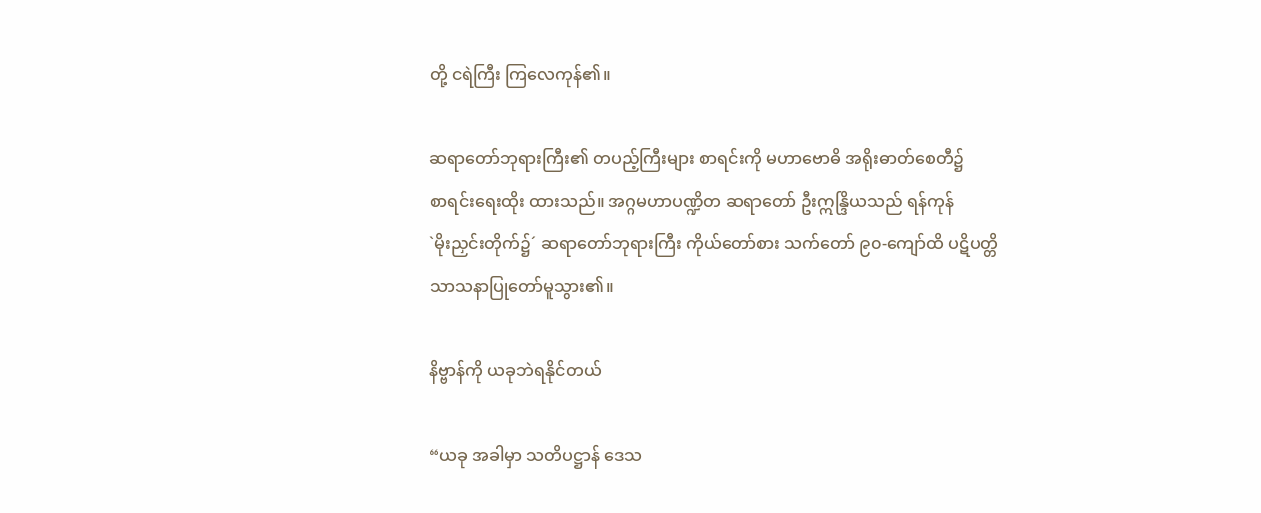တို့ ငရဲကြီး ကြလေကုန်၏။

ဆရာတော်ဘုရားကြီး၏ တပည့်ကြီးများ စာရင်းကို မဟာဗောဓိ အရိုးဓာတ်စေတီ၌
စာရင်းရေးထိုး ထားသည်။ အဂ္ဂမဟာပဏ္ဍိတ ဆရာတော် ဦးဣန္ဒြိယသည် ရန်ကုန်
`မိုးညှင်းတိုက်၌´ ဆရာတော်ဘုရားကြီး ကိုယ်တော်စား သက်တော် ၉၀-ကျော်ထိ ပဋိပတ္တိ
သာသနာပြုတော်မူသွား၏။

နိဗ္ဗာန်ကို ယခုဘဲရနိုင်တယ်

“ယခု အခါမှာ သတိပဋ္ဌာန် ဒေသ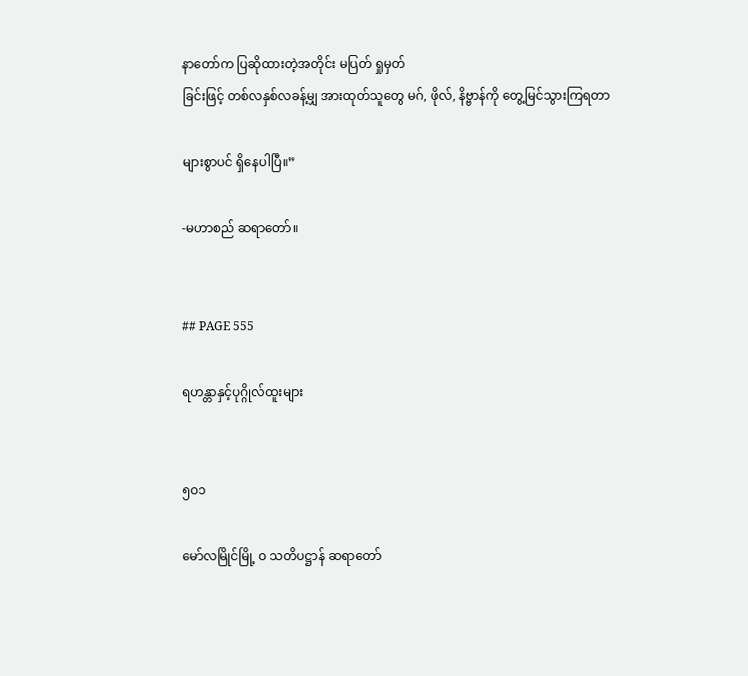နာတော်က ပြဆိုထားတဲ့အတိုင်း မပြတ် ရှုမှတ်
ခြင်းဖြင့် တစ်လနှစ်လခန့်မျှ အားထုတ်သူတွေ မဂ်, ဖိုလ်, နိဗ္ဗာန်ကို တွေ့မြင်သွားကြရတာ

များစွာပင် ရှိနေပါပြီ။”

-မဟာစည် ဆရာတော်။


## PAGE 555

ရဟန္တာနှင့်ပုဂ္ဂိုလ်ထူးများ


၅ဝ၁

မော်လမြိုင်မြို့ ဝ သတိပဋ္ဌာန် ဆရာတော်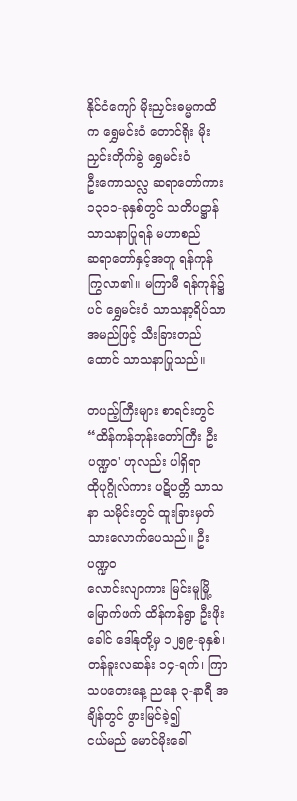နိုင်ငံကျော် မိုးညှင်းဓမ္မကထိက ရွှေမင်းဝံ တောင်ရိုး မိုးညှင်းတိုက်ခွဲ ရွှေမင်းဝံ
ဦးကောသလ္လ ဆရာတော်ကား ၁၃၁၁-ခုနှစ်တွင် သတိပဋ္ဌာန် သာသနာပြုရန် မဟာစည်
ဆရာတော်နှင့်အတူ ရန်ကုန် ကြွလာ၏။ မကြာမီ ရန်ကုန်၌ပင် ရွှေမင်းဝံ သာသနာ့ရိပ်သာ
အမည်ဖြင့် သီးခြားတည်ထောင် သာသနာပြုသည်။

တပည့်ကြီးများ စာရင်းတွင် “ထိန်ကန်ဘုန်းတော်ကြီး ဦးပဏ္ဍဝ' ဟုလည်း ပါရှိရာ
ထိုပုဂ္ဂိုလ်ကား ပဋိပတ္တိ သာသနာ သမိုင်းတွင် ထူးခြားမှတ်သားလောက်ပေသည်။ ဦးပဏ္ဍဝ
လောင်းလျာကား မြင်းမူမြို့ မြောက်ဖက် ထိန်ကန်ရွာ ဦးဖိုးခေါင် ဒေါ်နုတို့မှ ၁၂၅၉-ခုနှစ်၊
တန်ခူးလဆန်း ၁၄-ရက်၊ ကြာသပတေးနေ့ ညနေ ၃-နာရီ အချိန်တွင် ဖွားမြင်ခဲ့၍
ငယ်မည် မောင်မိုးခေါ်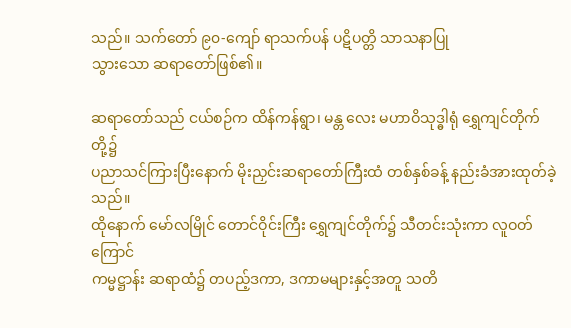သည်။ သက်တော် ၉၀-ကျော် ရာသက်ပန် ပဋိပတ္တိ သာသနာပြု
သွားသော ဆရာတော်ဖြစ်၏။

ဆရာတော်သည် ငယ်စဉ်က ထိန်ကန်ရွာ၊ မန္တ လေး မဟာဝိသုဒ္ဓါရုံ ရွှေကျင်တိုက်တို့၌
ပညာသင်ကြားပြီးနောက် မိုးညှင်းဆရာတော်ကြီးထံ တစ်နှစ်ခန့် နည်းခံအားထုတ်ခဲ့သည်။
ထိုနောက် မော်လမြိုင် တောင်ဝိုင်းကြီး ရွှေကျင်တိုက်၌ သီတင်းသုံးကာ လူဝတ်ကြောင်
ကမ္မဋ္ဌာန်း ဆရာထံ၌ တပည့်ဒကာ, ဒကာမများနှင့်အတူ သတိ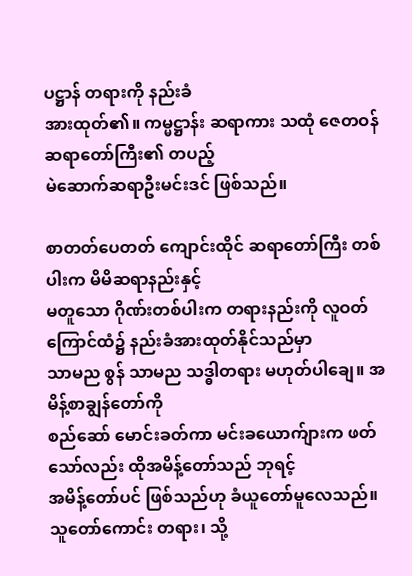ပဋ္ဌာန် တရားကို နည်းခံ
အားထုတ်၏။ ကမ္မဋ္ဌာန်း ဆရာကား သထုံ ဇေတဝန် ဆရာတော်ကြီး၏ တပည့်
မဲဆောက်ဆရာဦးမင်းဒင် ဖြစ်သည်။

စာတတ်ပေတတ် ကျောင်းထိုင် ဆရာတော်ကြီး တစ်ပါးက မိမိဆရာနည်းနှင့်
မတူသော ဂိုဏ်းတစ်ပါးက တရားနည်းကို လူဝတ်ကြောင်ထံ၌ နည်းခံအားထုတ်နိုင်သည်မှာ
သာမည စွန် သာမည သဒ္ဓါတရား မဟုတ်ပါချေ။ အမိန့်စာချွန်တော်ကို
စည်ဆော် မောင်းခတ်ကာ မင်းခယောက်ျားက ဖတ်သော်လည်း ထိုအမိန့်တော်သည် ဘုရင့်
အမိန့်တော်ပင် ဖြစ်သည်ဟု ခံယူတော်မူလေသည်။ သူတော်ကောင်း တရား၊ သို့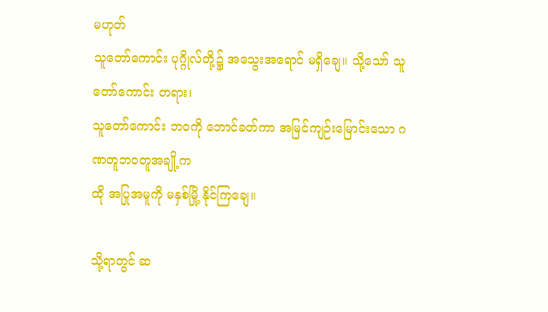မဟုတ်
သူတော်ကောင်း ပုဂ္ဂိုလ်တို့၌ အသွေးအရောင် မရှိချေ။ သို့သော် သူတော်ကောင်း တရား၊
သူတော်ကောင်း ဘဝကို ဘောင်ခတ်ကာ အမြင်ကျဉ်းမြောင်းသော ဂဏတူဘဝတူအချို့က
ထို အပြုအမူကို မနှစ်မြို့ နိုင်ကြချေ။

သို့ရာတွင် ဆ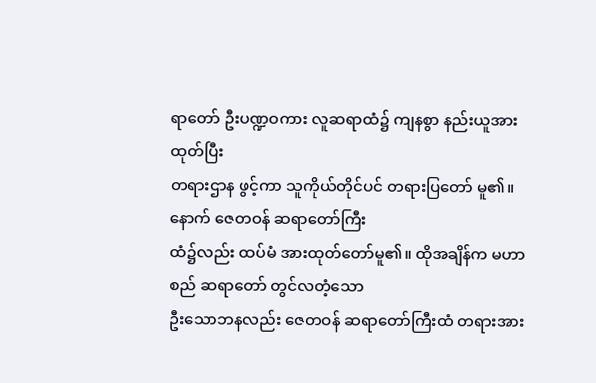ရာတော် ဦးပဏ္ဍဝကား လူဆရာထံ၌ ကျနစွာ နည်းယူအားထုတ်ပြီး
တရားဌာန ဖွင့်ကာ သူကိုယ်တိုင်ပင် တရားပြတော် မူ၏။ နောက် ဇေတဝန် ဆရာတော်ကြီး
ထံ၌လည်း ထပ်မံ အားထုတ်တော်မူ၏။ ထိုအချိန်က မဟာစည် ဆရာတော် တွင်လတံ့သော
ဦးသောဘနလည်း ဇေတဝန် ဆရာတော်ကြီးထံ တရားအား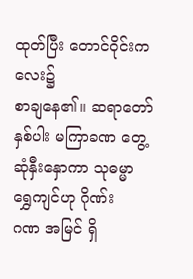ထုတ်ပြီး တောင်ဝိုင်းကလေး၌
စာချနေ၏။ ဆရာတော်နှစ်ပါး မကြာခဏ တွေ့ဆုံနှီးနှောကာ သုဓမ္မာ ရွှေကျင်ဟု ဂိုဏ်း
ဂဏ အမြင် ရှိ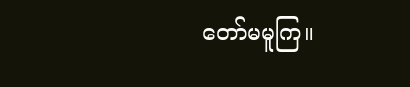တော်မမူကြ။